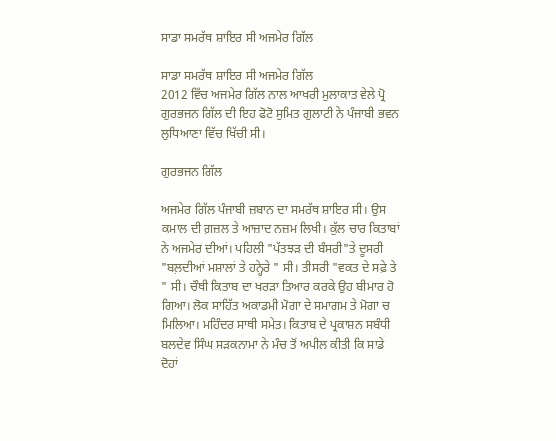ਸਾਡਾ ਸਮਰੱਥ ਸ਼ਾਇਰ ਸੀ ਅਜਮੇਰ ਗਿੱਲ

ਸਾਡਾ ਸਮਰੱਥ ਸ਼ਾਇਰ ਸੀ ਅਜਮੇਰ ਗਿੱਲ
2012 ਵਿੱਚ ਅਜਮੇਰ ਗਿੱਲ ਨਾਲ ਆਖਰੀ ਮੁਲਾਕਾਤ ਵੇਲੇ ਪ੍ਰੋ ਗੁਰਭਜਨ ਗਿੱਲ ਦੀ ਇਹ ਫੋਟੋ ਸੁਮਿਤ ਗੁਲਾਟੀ ਨੇ ਪੰਜਾਬੀ ਭਵਨ ਲੁਧਿਆਣਾ ਵਿੱਚ ਖਿੱਚੀ ਸੀ।

ਗੁਰਭਜਨ ਗਿੱਲ

ਅਜਮੇਰ ਗਿੱਲ ਪੰਜਾਬੀ ਜ਼ਬਾਨ ਦਾ ਸਮਰੱਥ ਸ਼ਾਇਰ ਸੀ। ਉਸ ਕਮਾਲ ਦੀ ਗ਼ਜ਼ਲ ਤੇ ਆਜ਼ਾਦ ਨਜ਼ਮ ਲਿਖੀ। ਕੁੱਲ ਚਾਰ ਕਿਤਾਬਾਂ ਨੇ ਅਜਮੇਰ ਦੀਆਂ। ਪਹਿਲੀ "ਪੱਤਝੜ ਦੀ ਬੰਸਰੀ"ਤੇ ਦੂਸਰੀ "ਬਲ਼ਦੀਆਂ ਮਸ਼ਾਲਾਂ ਤੇ ਹਨ੍ਹੇਰੇ " ਸੀ। ਤੀਸਰੀ "ਵਕਤ ਦੇ ਸਫ਼ੇ ਤੇ " ਸੀ। ਚੌਥੀ ਕਿਤਾਬ ਦਾ ਖਰੜਾ ਤਿਆਰ ਕਰਕੇ ਉਹ ਬੀਮਾਰ ਹੋ ਗਿਆ। ਲੋਕ ਸਾਹਿੱਤ ਅਕਾਡਮੀ ਮੋਗਾ ਦੇ ਸਮਾਗਮ ਤੇ ਮੋਗਾ ਚ ਮਿਲਿਆ। ਮਹਿੰਦਰ ਸਾਥੀ ਸਮੇਤ। ਕਿਤਾਬ ਦੇ ਪ੍ਰਕਾਸ਼ਨ ਸਬੰਧੀ ਬਲਦੇਵ ਸਿੰਘ ਸੜਕਨਾਮਾ ਨੇ ਮੰਚ ਤੋਂ ਅਪੀਲ ਕੀਤੀ ਕਿ ਸਾਡੇ ਦੋਹਾਂ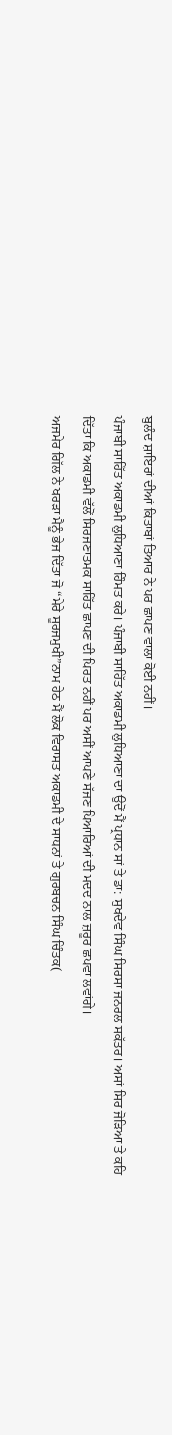ਬੁਲੰਦ ਸ਼ਾਇਰਾਂ ਦੀਆਂ ਕਿਤਾਬਾਂ ਤਿਆਰ ਨੇ ਪਰ ਛਾਪਣ ਵਾਲਾ ਕੋਈ ਨਹੀਂ।
ਪੰਜਾਬੀ ਸਾਹਿੱਤ ਅਕਾਡਮੀ ਲੁਧਿਆਣਾ ਹਿੰਮਤ ਕਰੇ। ਪੰਜਾਬੀ ਸਾਹਿੱਤ ਅਕਾਡਮੀ ਲੁਧਿਆਣਾ ਦਾ ਉਦੋਂ ਮੈਂ ਪ੍ਰਧਾਨ ਸਾਂ ਤੇ ਡਾ: ਸੁਖਦੇਵ ਸਿੰਘ ਸਿਰਸਾ ਜਨਰਲ ਸਕੱਤਰ। ਅਸਾਂ ਸਿਰ ਜੋੜਿਆ ਤੇ ਕਹਿ ਦਿੱਤਾ ਕਿ ਅਕਾਡਮੀ ਵੱਲੋਂ ਸਿਰਜਣਾਤਮਕ ਸਾਹਿੱਤ ਛਾਪਣ ਦੀ ਪਿਰਤ ਨਹੀਂ ਪਰ ਅਸੀਂ ਆਪਣੇ ਸੱਜਣ ਪਿਆਰਿਆਂ ਦੀ ਮਦਦ ਨਾਲ ਜ਼ਰੂਰ ਛਪਵਾ ਲਵਾਂਗੇ।
ਅਜਮੇਰ ਗਿੱਲ ਨੇ ਖਰੜਾ ਮੈਨੂੰ ਭੇਜ ਦਿੱਤਾ ਜੋ “ਮੇਰੇ ਸੂਰਜਮੁਖੀ”ਨਾਮ ਹੇਠ ਮੈਂ ਲੋਕ ਵਿਰਾਸਤ ਅਕਾਡਮੀ ਦੇ ਸਾਧਨਾਂ ਤੇ ਗੁਰਬਚਨ ਸਿੰਘ ਚਿੰਤਕ(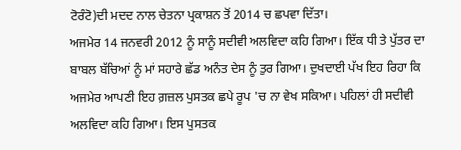ਟੋਰੰਟੋ)ਦੀ ਮਦਦ ਨਾਲ ਚੇਤਨਾ ਪ੍ਰਕਾਸ਼ਨ ਤੋਂ 2014 ਚ ਛਪਵਾ ਦਿੱਤਾ।
ਅਜਮੇਰ 14 ਜਨਵਰੀ 2012 ਨੂੰ ਸਾਨੂੰ ਸਦੀਵੀ ਅਲਵਿਦਾ ਕਹਿ ਗਿਆ। ਇੱਕ ਧੀ ਤੇ ਪੁੱਤਰ ਦਾ ਬਾਬਲ ਬੱਚਿਆਂ ਨੂੰ ਮਾਂ ਸਹਾਰੇ ਛੱਡ ਅਨੰਤ ਦੇਸ ਨੂੰ ਤੁਰ ਗਿਆ। ਦੁਖਦਾਈ ਪੱਖ ਇਹ ਰਿਹਾ ਕਿ ਅਜਮੇਰ ਆਪਣੀ ਇਹ ਗ਼ਜ਼ਲ ਪੁਸਤਕ ਛਪੇ ਰੂਪ 'ਚ ਨਾ ਵੇਖ ਸਕਿਆ। ਪਹਿਲਾਂ ਹੀ ਸਦੀਵੀ ਅਲਵਿਦਾ ਕਹਿ ਗਿਆ। ਇਸ ਪੁਸਤਕ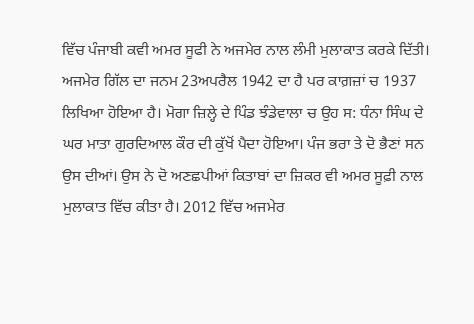ਵਿੱਚ ਪੰਜਾਬੀ ਕਵੀ ਅਮਰ ਸੂਫੀ ਨੇ ਅਜਮੇਰ ਨਾਲ ਲੰਮੀ ਮੁਲਾਕਾਤ ਕਰਕੇ ਦਿੱਤੀ।
ਅਜਮੇਰ ਗਿੱਲ ਦਾ ਜਨਮ 23ਅਪਰੈਲ 1942 ਦਾ ਹੈ ਪਰ ਕਾਗ਼ਜ਼ਾਂ ਚ 1937 ਲਿਖਿਆ ਹੋਇਆ ਹੈ। ਮੋਗਾ ਜ਼ਿਲ੍ਹੇ ਦੇ ਪਿੰਡ ਝੰਡੇਵਾਲਾ ਚ ਉਹ ਸ: ਧੰਨਾ ਸਿੰਘ ਦੇ ਘਰ ਮਾਤਾ ਗੁਰਦਿਆਲ ਕੌਰ ਦੀ ਕੁੱਖੋਂ ਪੈਦਾ ਹੋਇਆ। ਪੰਜ ਭਰਾ ਤੇ ਦੋ ਭੈਣਾਂ ਸਨ ਉਸ ਦੀਆਂ। ਉਸ ਨੇ ਦੋ ਅਣਛਪੀਆਂ ਕਿਤਾਬਾਂ ਦਾ ਜ਼ਿਕਰ ਵੀ ਅਮਰ ਸੂਫ਼ੀ ਨਾਲ ਮੁਲਾਕਾਤ ਵਿੱਚ ਕੀਤਾ ਹੈ। 2012 ਵਿੱਚ ਅਜਮੇਰ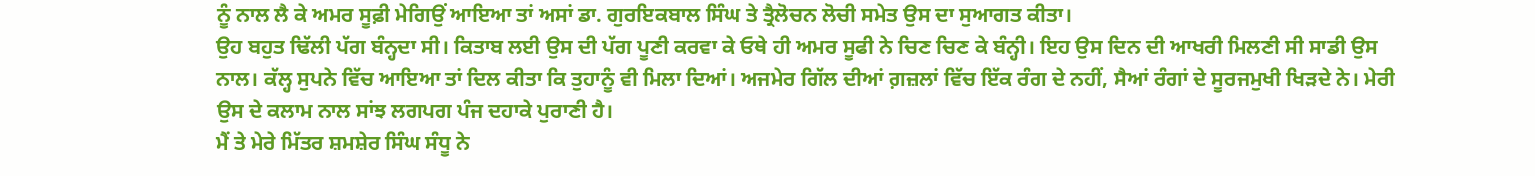ਨੂੰ ਨਾਲ ਲੈ ਕੇ ਅਮਰ ਸੂਫ਼ੀ ਮੇਗਿਉਂ ਆਇਆ ਤਾਂ ਅਸਾਂ ਡਾ. ਗੁਰਇਕਬਾਲ ਸਿੰਘ ਤੇ ਤ੍ਰੈਲੋਚਨ ਲੋਚੀ ਸਮੇਤ ਉਸ ਦਾ ਸੁਆਗਤ ਕੀਤਾ।
ਉਹ ਬਹੁਤ ਢਿੱਲੀ ਪੱਗ ਬੰਨ੍ਹਦਾ ਸੀ। ਕਿਤਾਬ ਲਈ ਉਸ ਦੀ ਪੱਗ ਪੂਣੀ ਕਰਵਾ ਕੇ ਓਥੇ ਹੀ ਅਮਰ ਸੂਫੀ ਨੇ ਚਿਣ ਚਿਣ ਕੇ ਬੰਨ੍ਹੀ। ਇਹ ਉਸ ਦਿਨ ਦੀ ਆਖਰੀ ਮਿਲਣੀ ਸੀ ਸਾਡੀ ਉਸ ਨਾਲ। ਕੱਲ੍ਹ ਸੁਪਨੇ ਵਿੱਚ ਆਇਆ ਤਾਂ ਦਿਲ ਕੀਤਾ ਕਿ ਤੁਹਾਨੂੰ ਵੀ ਮਿਲਾ ਦਿਆਂ। ਅਜਮੇਰ ਗਿੱਲ ਦੀਆਂ ਗ਼ਜ਼ਲਾਂ ਵਿੱਚ ਇੱਕ ਰੰਗ ਦੇ ਨਹੀਂ, ਸੈਆਂ ਰੰਗਾਂ ਦੇ ਸੂਰਜਮੁਖੀ ਖਿੜਦੇ ਨੇ। ਮੇਰੀ ਉਸ ਦੇ ਕਲਾਮ ਨਾਲ ਸਾਂਝ ਲਗਪਗ ਪੰਜ ਦਹਾਕੇ ਪੁਰਾਣੀ ਹੈ।
ਮੈਂ ਤੇ ਮੇਰੇ ਮਿੱਤਰ ਸ਼ਮਸ਼ੇਰ ਸਿੰਘ ਸੰਧੂ ਨੇ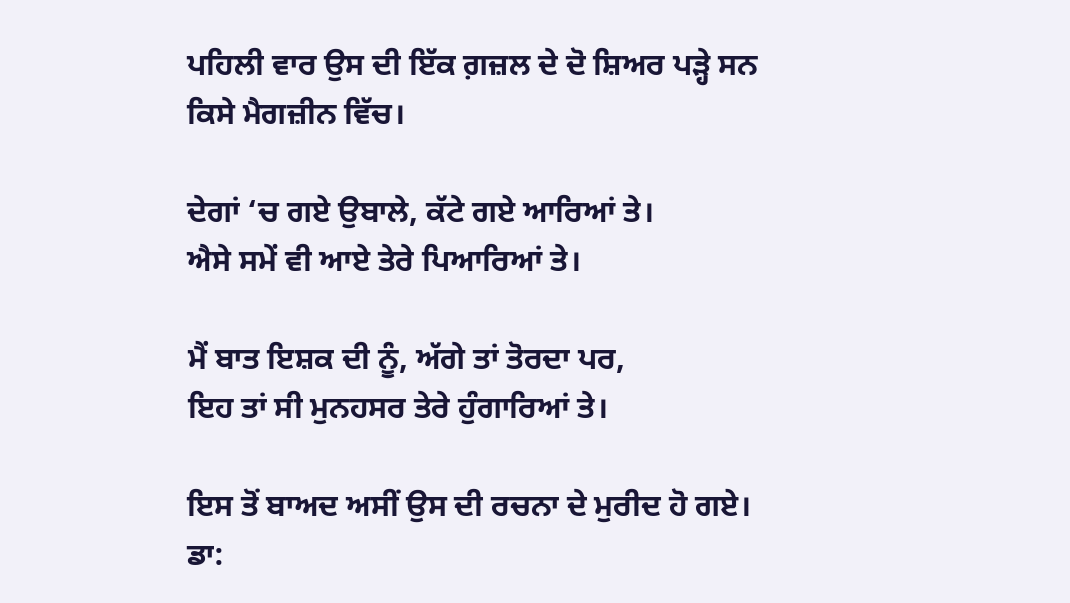ਪਹਿਲੀ ਵਾਰ ਉਸ ਦੀ ਇੱਕ ਗ਼ਜ਼ਲ ਦੇ ਦੋ ਸ਼ਿਅਰ ਪੜ੍ਹੇ ਸਨ ਕਿਸੇ ਮੈਗਜ਼ੀਨ ਵਿੱਚ।

ਦੇਗਾਂ ‘ਚ ਗਏ ਉਬਾਲੇ, ਕੱਟੇ ਗਏ ਆਰਿਆਂ ਤੇ।
ਐਸੇ ਸਮੇਂ ਵੀ ਆਏ ਤੇਰੇ ਪਿਆਰਿਆਂ ਤੇ।

ਮੈਂ ਬਾਤ ਇਸ਼ਕ ਦੀ ਨੂੰ, ਅੱਗੇ ਤਾਂ ਤੋਰਦਾ ਪਰ,
ਇਹ ਤਾਂ ਸੀ ਮੁਨਹਸਰ ਤੇਰੇ ਹੁੰਗਾਰਿਆਂ ਤੇ।

ਇਸ ਤੋਂ ਬਾਅਦ ਅਸੀਂ ਉਸ ਦੀ ਰਚਨਾ ਦੇ ਮੁਰੀਦ ਹੋ ਗਏ। ਡਾ: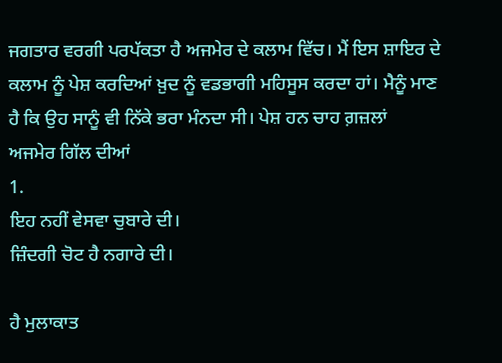ਜਗਤਾਰ ਵਰਗੀ ਪਰਪੱਕਤਾ ਹੈ ਅਜਮੇਰ ਦੇ ਕਲਾਮ ਵਿੱਚ। ਮੈਂ ਇਸ ਸ਼ਾਇਰ ਦੇ ਕਲਾਮ ਨੂੰ ਪੇਸ਼ ਕਰਦਿਆਂ ਖ਼ੁਦ ਨੂੰ ਵਡਭਾਗੀ ਮਹਿਸੂਸ ਕਰਦਾ ਹਾਂ। ਮੈਨੂੰ ਮਾਣ ਹੈ ਕਿ ਉਹ ਸਾਨੂੰ ਵੀ ਨਿੱਕੇ ਭਰਾ ਮੰਨਦਾ ਸੀ। ਪੇਸ਼ ਹਨ ਚਾਹ ਗ਼ਜ਼ਲਾਂ  ਅਜਮੇਰ ਗਿੱਲ ਦੀਆਂ
1.
ਇਹ ਨਹੀਂ ਵੇਸਵਾ ਚੁਬਾਰੇ ਦੀ।
ਜ਼ਿੰਦਗੀ ਚੋਟ ਹੈ ਨਗਾਰੇ ਦੀ।

ਹੈ ਮੁਲਾਕਾਤ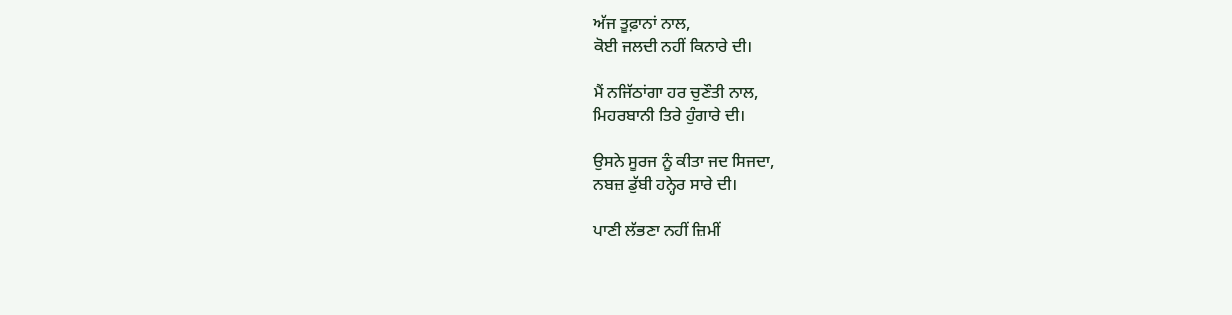ਅੱਜ ਤੂਫ਼ਾਨਾਂ ਨਾਲ,
ਕੋਈ ਜਲਦੀ ਨਹੀਂ ਕਿਨਾਰੇ ਦੀ।

ਮੈਂ ਨਜਿੱਠਾਂਗਾ ਹਰ ਚੁਣੌਤੀ ਨਾਲ,
ਮਿਹਰਬਾਨੀ ਤਿਰੇ ਹੁੰਗਾਰੇ ਦੀ।

ਉਸਨੇ ਸੂਰਜ ਨੂੰ ਕੀਤਾ ਜਦ ਸਿਜਦਾ,
ਨਬਜ਼ ਡੁੱਬੀ ਹਨ੍ਹੇਰ ਸਾਰੇ ਦੀ।

ਪਾਣੀ ਲੱਭਣਾ ਨਹੀਂ ਜ਼ਿਮੀਂ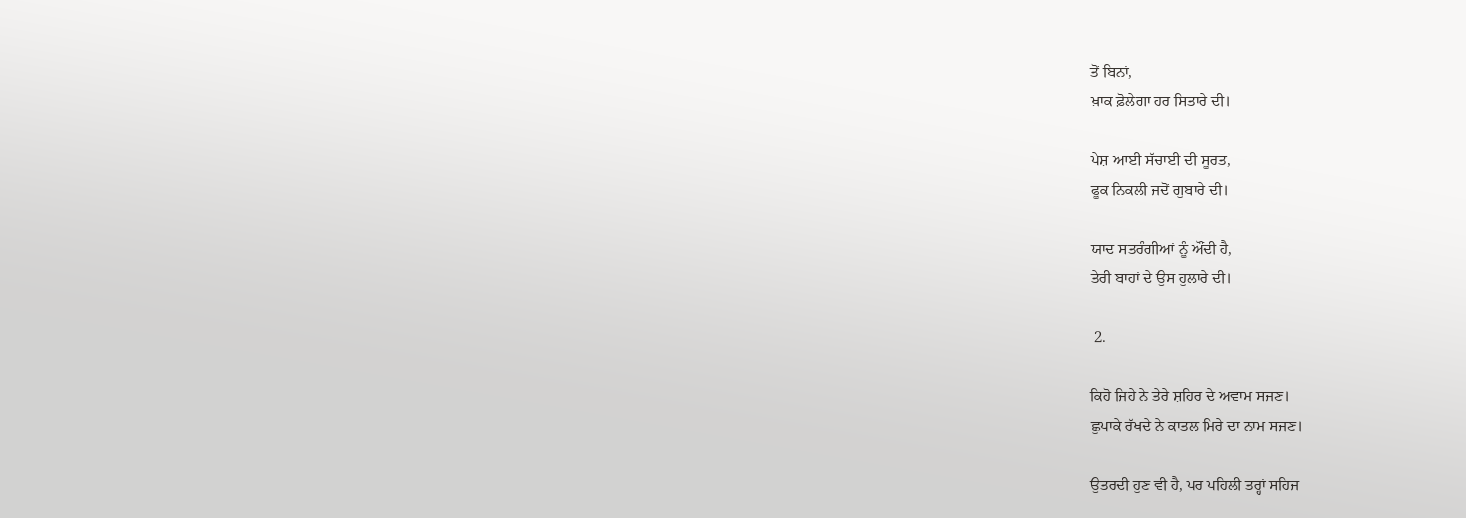ਤੋਂ ਬਿਨਾਂ,
ਖ਼ਾਕ ਫ਼ੋਲੇਗਾ ਹਰ ਸਿਤਾਰੇ ਦੀ।

ਪੇਸ਼ ਆਈ ਸੱਚਾਈ ਦੀ ਸੂਰਤ,
ਫੂਕ ਨਿਕਲੀ ਜਦੋਂ ਗੁਬਾਰੇ ਦੀ।

ਯਾਦ ਸਤਰੰਗੀਆਂ ਨੂੰ ਔਂਦੀ ਹੈ,
ਤੇਰੀ ਬਾਹਾਂ ਦੇ ਉਸ ਹੁਲਾਰੇ ਦੀ।

 2.

ਕਿਹੋ ਜਿਹੇ ਨੇ ਤੇਰੇ ਸ਼ਹਿਰ ਦੇ ਅਵਾਮ ਸਜਣ।
ਛੁਪਾਕੇ ਰੱਖਦੇ ਨੇ ਕਾਤਲ ਮਿਰੇ ਦਾ ਨਾਮ ਸਜਣ।

ਉਤਰਦੀ ਹੁਣ ਵੀ ਹੈ, ਪਰ ਪਹਿਲੀ ਤਰ੍ਹਾਂ ਸਹਿਜ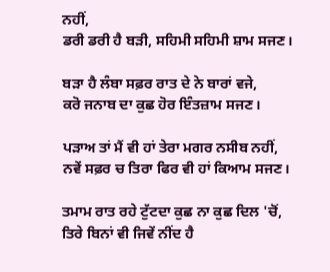ਨਹੀਂ,
ਡਰੀ ਡਰੀ ਹੈ ਬੜੀ, ਸਹਿਮੀ ਸਹਿਮੀ ਸ਼ਾਮ ਸਜਣ।

ਬੜਾ ਹੈ ਲੰਬਾ ਸਫ਼ਰ ਰਾਤ ਦੇ ਨੇ ਬਾਰਾਂ ਵਜੇ,
ਕਰੋ ਜਨਾਬ ਦਾ ਕੁਛ ਹੋਰ ਇੰਤਜ਼ਾਮ ਸਜਣ।

ਪੜਾਅ ਤਾਂ ਮੈਂ ਵੀ ਹਾਂ ਤੇਰਾ ਮਗਰ ਨਸੀਬ ਨਹੀਂ,
ਨਵੇਂ ਸਫ਼ਰ ਚ ਤਿਰਾ ਫਿਰ ਵੀ ਹਾਂ ਕਿਆਮ ਸਜਣ।

ਤਮਾਮ ਰਾਤ ਰਹੇ ਟੁੱਟਦਾ ਕੁਛ ਨਾ ਕੁਛ ਦਿਲ 'ਚੋਂ,
ਤਿਰੇ ਬਿਨਾਂ ਵੀ ਜਿਵੇਂ ਨੀਂਦ ਹੈ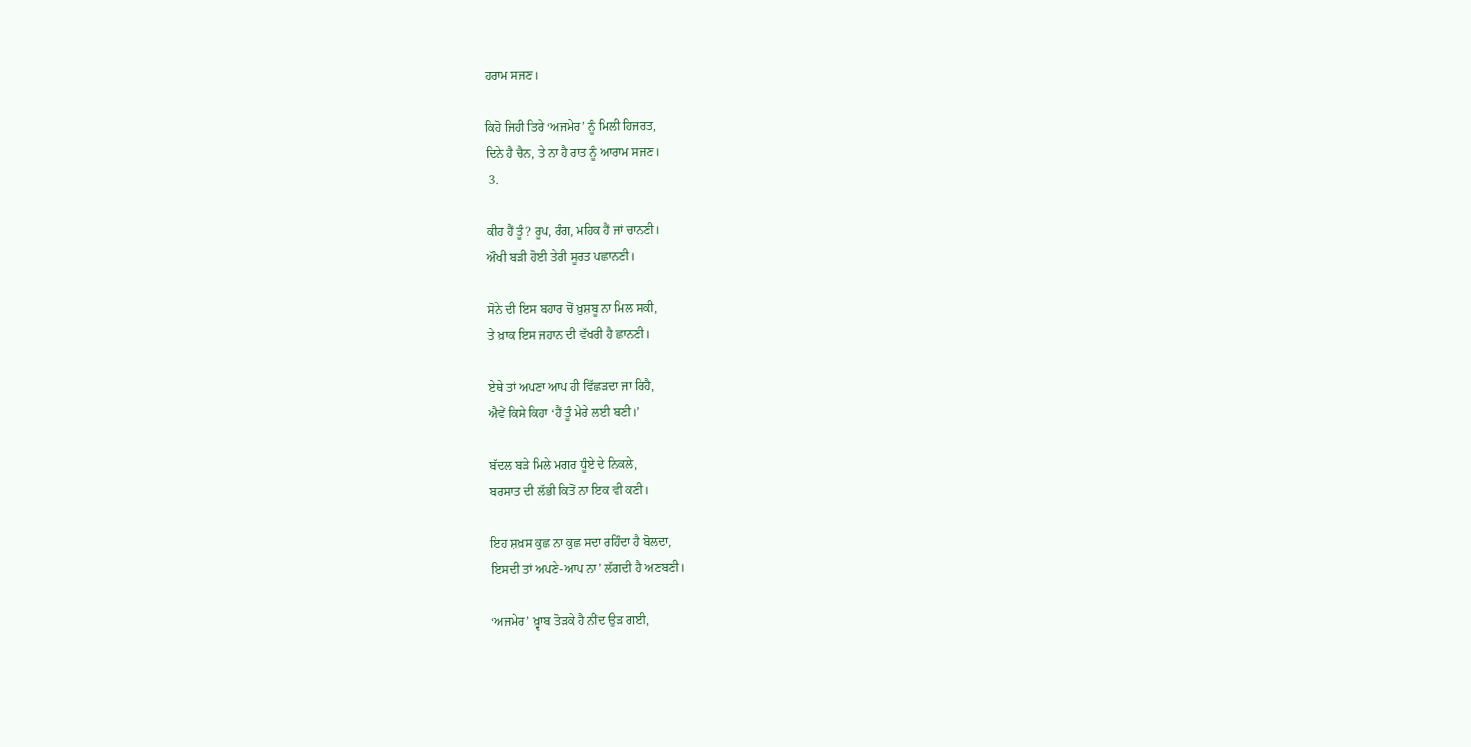ਹਰਾਮ ਸਜਣ।

ਕਿਹੋ ਜਿਹੀ ਤਿਰੇ ‘ਅਜਮੇਰ’ ਨੂੰ ਮਿਲੀ ਹਿਜਰਤ,
ਦਿਨੇ ਹੈ ਚੈਨ, ਤੇ ਨਾ ਹੈ ਰਾਤ ਨੂੰ ਆਰਾਮ ਸਜਣ।
 3.

ਕੀਹ ਹੈਂ ਤੂੰ? ਰੂਪ, ਰੰਗ, ਮਹਿਕ ਹੈਂ ਜਾਂ ਚਾਨਣੀ।
ਔਖੀ ਬੜੀ ਹੋਈ ਤੇਰੀ ਸੂਰਤ ਪਛਾਨਣੀ।

ਸੋਨੇ ਦੀ ਇਸ ਬਹਾਰ ਚੋਂ ਖ਼ੁਸ਼ਬੂ ਨਾ ਮਿਲ ਸਕੀ,
ਤੇ ਖ਼ਾਕ ਇਸ ਜਹਾਨ ਦੀ ਵੱਖਰੀ ਹੈ ਛਾਨਣੀ।

ਏਥੇ ਤਾਂ ਅਪਣਾ ਆਪ ਹੀ ਵਿੱਛੜਦਾ ਜਾ ਰਿਹੈ,
ਐਵੇਂ ਕਿਸੇ ਕਿਹਾ ‘ਹੈਂ ਤੂੰ ਮੇਰੇ ਲਈ ਬਣੀ।’

ਬੱਦਲ ਬੜੇ ਮਿਲੇ ਮਗਰ ਧੂੰਏ ਦੇ ਨਿਕਲੇ,
ਬਰਸਾਤ ਦੀ ਲੱਭੀ ਕਿਤੋਂ ਨਾ ਇਕ ਵੀ ਕਣੀ।

ਇਹ ਸ਼ਖ਼ਸ ਕੁਛ ਨਾ ਕੁਛ ਸਦਾ ਰਹਿੰਦਾ ਹੈ ਬੋਲਦਾ,
ਇਸਦੀ ਤਾਂ ਅਪਣੇ-ਆਪ ਨਾ’ ਲੱਗਦੀ ਹੈ ਅਣਬਣੀ।

‘ਅਜਮੇਰ’ ਖ਼੍ਵਾਬ ਤੋੜਕੇ ਹੈ ਨੀਂਦ ਉੜ ਗਈ,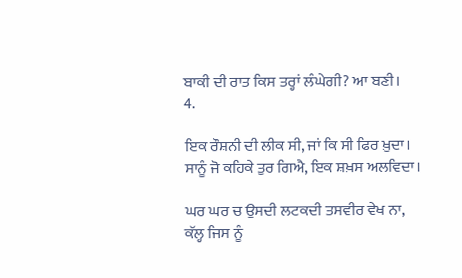ਬਾਕੀ ਦੀ ਰਾਤ ਕਿਸ ਤਰ੍ਹਾਂ ਲੰਘੇਗੀ? ਆ ਬਣੀ।
4.

ਇਕ ਰੌਸ਼ਨੀ ਦੀ ਲੀਕ ਸੀ, ਜਾਂ ਕਿ ਸੀ ਫਿਰ ਖ਼ੁਦਾ।
ਸਾਨੂੰ ਜੋ ਕਹਿਕੇ ਤੁਰ ਗਿਐ, ਇਕ ਸ਼ਖ਼ਸ ਅਲਵਿਦਾ।

ਘਰ ਘਰ ਚ ਉਸਦੀ ਲਟਕਦੀ ਤਸਵੀਰ ਵੇਖ ਨਾ,
ਕੱਲ੍ਹ ਜਿਸ ਨੂੰ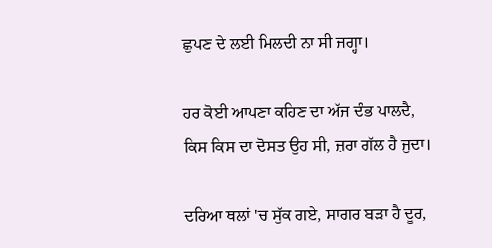ਛੁਪਣ ਦੇ ਲਈ ਮਿਲਦੀ ਨਾ ਸੀ ਜਗ੍ਹਾ।

ਹਰ ਕੋਈ ਆਪਣਾ ਕਹਿਣ ਦਾ ਅੱਜ ਦੰਭ ਪਾਲਦੈ,
ਕਿਸ ਕਿਸ ਦਾ ਦੋਸਤ ਉਹ ਸੀ, ਜ਼ਰਾ ਗੱਲ ਹੈ ਜੁਦਾ।

ਦਰਿਆ ਥਲਾਂ 'ਚ ਸੁੱਕ ਗਏ, ਸਾਗਰ ਬੜਾ ਹੈ ਦੂਰ,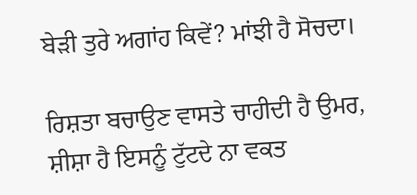ਬੇੜੀ ਤੁਰੇ ਅਗਾਂਹ ਕਿਵੇਂ? ਮਾਂਝੀ ਹੈ ਸੋਚਦਾ।

ਰਿਸ਼ਤਾ ਬਚਾਉਣ ਵਾਸਤੇ ਚਾਹੀਦੀ ਹੈ ਉਮਰ,
ਸ਼ੀਸ਼ਾ ਹੈ ਇਸਨੂੰ ਟੁੱਟਦੇ ਨਾ ਵਕਤ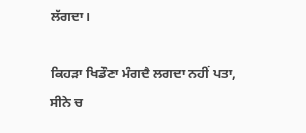ਲੱਗਦਾ।

ਕਿਹੜਾ ਖਿਡੌਣਾ ਮੰਗਦੈ ਲਗਦਾ ਨਹੀਂ ਪਤਾ,
ਸੀਨੇ ਚ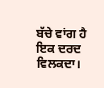ਬੱਚੇ ਵਾਂਗ ਹੈ ਇਕ ਦਰਦ ਵਿਲਕਦਾ।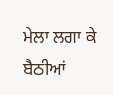ਮੇਲਾ ਲਗਾ ਕੇ ਬੈਠੀਆਂ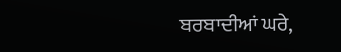ਬਰਬਾਦੀਆਂ ਘਰੇ,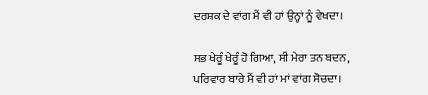ਦਰਸ਼ਕ ਦੇ ਵਾਂਗ ਮੈਂ ਵੀ ਹਾਂ ਉਨ੍ਹਾਂ ਨੂੰ ਵੇਖਦਾ।

ਸਭ ਖੇਰੂੰ ਖੇਰੂੰ ਹੋ ਗਿਆ, ਸੀ ਮੇਰਾ ਤਨ ਬਦਨ,
ਪਰਿਵਾਰ ਬਾਰੇ ਮੈਂ ਵੀ ਹਾਂ ਮਾਂ ਵਾਂਗ ਸੋਚਦਾ।